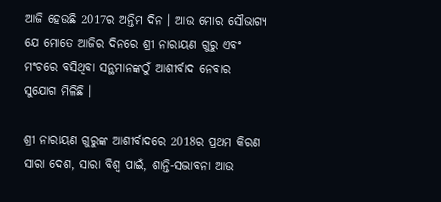ଆଜି ହେଉଛି 2017ର ଅନ୍ତିମ ଦିନ । ଆଉ ମୋର ସୌଭାଗ୍ୟ ଯେ ମୋତେ ଆଜିର ଦିନରେ ଶ୍ରୀ ନାରାୟଣ ଗୁରୁ ଏବଂ ମଂଚରେ ବସିଥିବା ସନ୍ଥମାନଙ୍କଠୁଁ ଆଶୀର୍ବାଦ ନେବାର ସୁଯୋଗ ମିଳିଛି ।

ଶ୍ରୀ ନାରାୟଣ ଗୁରୁଙ୍କ ଆଶୀର୍ବାଦରେ 2018ର ପ୍ରଥମ କିରଣ ସାରା ଦେଶ, ସାରା ବିଶ୍ୱ ପାଇଁ, ଶାନ୍ତି-ସଦ୍ଭାବନା ଆଉ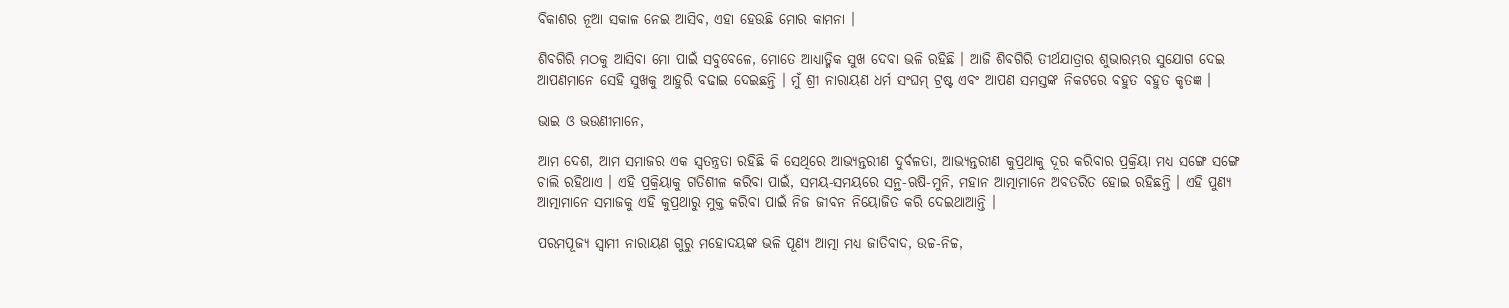ବିକାଶର ନୂଆ ସକାଳ ନେଇ ଆସିବ, ଏହା ହେଉଛି ମୋର କାମନା ।

ଶିବଗିରି ମଠକୁ ଆସିବା ମୋ ପାଇଁ ସବୁବେଳେ, ମୋତେ ଆଧ୍ୟାତ୍ମିକ ସୁଖ ଦେବା ଭଳି ରହିଛି । ଆଜି ଶିବଗିରି ତୀର୍ଥଯାତ୍ରାର ଶୁଭାରମ୍ଭର ସୁଯୋଗ ଦେଇ  ଆପଣମାନେ ସେହି ସୁଖକୁ ଆହୁରି ବଢାଇ ଦେଇଛନ୍ତି । ମୁଁ ଶ୍ରୀ ନାରାୟଣ ଧର୍ମ ସଂଘମ୍ ଟ୍ରଷ୍ଟ ଏବଂ ଆପଣ ସମସ୍ତଙ୍କ ନିକଟରେ ବହୁତ ବହୁତ କୃତଜ୍ଞ ।

ଭାଇ ଓ ଭଉଣୀମାନେ,

ଆମ ଦେଶ, ଆମ ସମାଜର ଏକ ସ୍ୱତନ୍ତ୍ରତା ରହିଛି କି ସେଥିରେ ଆଭ୍ୟନ୍ତରୀଣ ଦୁର୍ବଳତା, ଆଭ୍ୟନ୍ତରୀଣ କୁପ୍ରଥାକୁ ଦୂର କରିବାର ପ୍ରକ୍ରିୟା ମଧ୍ୟ ସଙ୍ଗେ ସଙ୍ଗେ ଚାଲି ରହିଥାଏ । ଏହି ପ୍ରକ୍ରିୟାକୁ ଗତିଶୀଳ କରିବା ପାଇଁ, ସମୟ-ସମୟରେ ସନ୍ଥ-ଋଷି-ମୁନି, ମହାନ ଆତ୍ମାମାନେ ଅବତରିତ ହୋଇ ରହିଛନ୍ତି । ଏହି ପୁଣ୍ୟ ଆତ୍ମାମାନେ ସମାଜକୁ ଏହି କୁପ୍ରଥାରୁ ମୁକ୍ତ କରିବା ପାଇଁ ନିଜ ଜୀବନ ନିୟୋଜିତ କରି ଦେଇଥାଆନ୍ତି ।

ପରମପୂଜ୍ୟ ସ୍ୱାମୀ ନାରାୟଣ ଗୁରୁ ମହୋଦୟଙ୍କ ଭଳି ପୂଣ୍ୟ ଆତ୍ମା ମଧ୍ୟ ଜାତିବାଦ, ଉଚ୍ଚ-ନିଚ୍ଚ,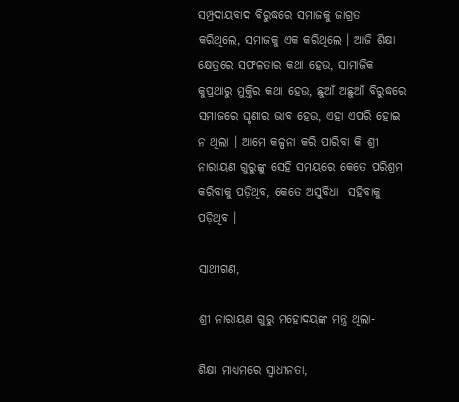ସମ୍ପ୍ରଦାୟବାଦ ବିରୁଦ୍ଧରେ ସମାଜକୁ ଜାଗ୍ରତ କରିଥିଲେ, ସମାଜକୁ ଏକ କରିଥିଲେ । ଆଜି ଶିକ୍ଷା କ୍ଷେତ୍ରରେ ସଫଳତାର କଥା ହେଉ, ସାମାଜିକ କୁପ୍ରଥାରୁ ମୁକ୍ତିର କଥା ହେଉ, ଛୁଆଁ ଅଛୁଆଁ ବିରୁଦ୍ଧରେ ସମାଜରେ ଘୃଣାର ଭାବ ହେଉ, ଏହା ଏପରି ହୋଇ ନ ଥିଲା । ଆମେ କଳ୍ପନା କରି ପାରିବା କି ଶ୍ରୀ ନାରାୟଣ ଗୁରୁଙ୍କୁ ସେହି ସମୟରେ କେତେ ପରିଶ୍ରମ କରିବାକୁ ପଡ଼ିଥିବ, କେତେ ଅସୁବିଧା  ସହିବାକୁ ପଡ଼ିଥିବ ।

ସାଥୀଗଣ,

ଶ୍ରୀ ନାରାୟଣ ଗୁରୁ ମହୋଦୟଙ୍କ ମନ୍ତ୍ର ଥିଲା-

ଶିକ୍ଷା ମାଧ୍ୟମରେ ସ୍ୱାଧୀନତା,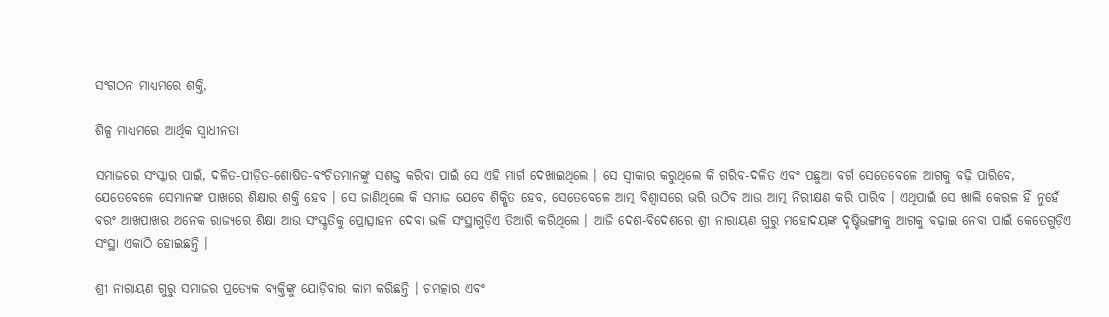ସଂଗଠନ ମାଧ୍ୟମରେ ଶକ୍ତି,

ଶିଳ୍ପ ମାଧ୍ୟମରେ ଆର୍ଥିକ ସ୍ୱାଧୀନତା

ସମାଜରେ ସଂସ୍କାର ପାଇଁ, ଦଳିତ-ପୀଡ଼ିତ-ଶୋଷିତ-ବଂଚିତମାନଙ୍କୁ ସଶକ୍ତ କରିବା ପାଇଁ ସେ ଏହି ମାର୍ଗ ଦେଖାଇଥିଲେ । ସେ ସ୍ୱୀକାର କରୁଥିଲେ କି ଗରିବ-ଦଳିତ ଏବଂ ପଛୁଆ ବର୍ଗ ସେତେବେଳେ ଆଗକୁ ବଢ଼ି ପାରିବେ, ଯେତେବେଳେ ସେମାନଙ୍କ ପାଖରେ ଶିକ୍ଷାର ଶକ୍ତି ହେବ । ସେ ଜାଣିଥିଲେ କି ସମାଜ ଯେବେ ଶିକ୍ଷିତ ହେବ, ସେତେବେଳେ ଆତ୍ମ ବିଶ୍ୱାସରେ ଭରି ଉଠିବ ଆଉ ଆତ୍ମ ନିରୀକ୍ଷଣ କରି ପାରିବ । ଏଥିପାଇଁ ସେ ଖାଲି କେରଳ ହିଁ ନୁହେଁ ବରଂ ଆଖପାଖର ଅନେକ ରାଜ୍ୟରେ ଶିକ୍ଷା ଆଉ ସଂସ୍କୃତିକୁ ପ୍ରୋତ୍ସାହନ ଦେବା ଭଳି ସଂସ୍ଥାଗୁଡ଼ିଏ ତିଆରି କରିଥିଲେ । ଆଜି ଦେଶ-ବିଦେଶରେ ଶ୍ରୀ ନାରାୟଣ ଗୁରୁ ମହୋଦୟଙ୍କ ଦୃଷ୍ଟିଭଙ୍ଗୀକୁ ଆଗକୁ ବଢ଼ାଇ ନେବା ପାଇଁ କେତେଗୁଡ଼ିଏ ସଂସ୍ଥା ଏକାଠି ହୋଇଛନ୍ତି ।

ଶ୍ରୀ ନାରାୟଣ ଗୁରୁ ସମାଜର ପ୍ରତ୍ୟେକ ବ୍ୟକ୍ତିଙ୍କୁ ଯୋଡ଼ିବାର କାମ କରିଛନ୍ତି । ଚମତ୍କାର ଏବଂ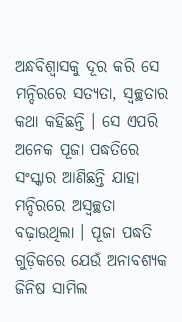ଅନ୍ଧବିଶ୍ୱାସକୁ ଦୂର କରି ସେ ମନ୍ଦିରରେ ସତ୍ୟତା, ସ୍ୱଚ୍ଛତାର କଥା କହିଛନ୍ତି । ସେ ଏପରି ଅନେକ ପୂଜା ପଦ୍ଧତିରେ ସଂସ୍କାର ଆଣିଛନ୍ତି ଯାହା ମନ୍ଦିରରେ ଅସ୍ୱଚ୍ଛତା ବଢ଼ାଉଥିଲା । ପୂଜା ପଦ୍ଧତି ଗୁଡ଼ିକରେ ଯେଉଁ ଅନାବଶ୍ୟକ ଜିନିଷ ସାମିଲ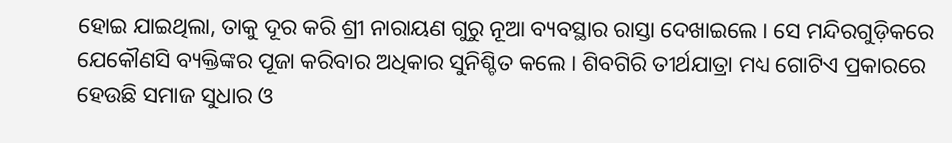ହୋଇ ଯାଇଥିଲା, ତାକୁ ଦୂର କରି ଶ୍ରୀ ନାରାୟଣ ଗୁରୁ ନୂଆ ବ୍ୟବସ୍ଥାର ରାସ୍ତା ଦେଖାଇଲେ । ସେ ମନ୍ଦିରଗୁଡ଼ିକରେ ଯେକୌଣସି ବ୍ୟକ୍ତିଙ୍କର ପୂଜା କରିବାର ଅଧିକାର ସୁନିଶ୍ଚିତ କଲେ । ଶିବଗିରି ତୀର୍ଥଯାତ୍ରା ମଧ୍ୟ ଗୋଟିଏ ପ୍ରକାରରେ ହେଉଛି ସମାଜ ସୁଧାର ଓ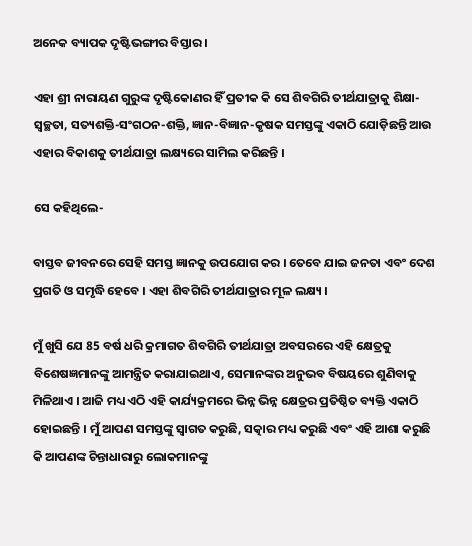ଅନେକ ବ୍ୟାପକ ଦୃଷ୍ଟିଭଙ୍ଗୀର ବିସ୍ତାର ।

ଏହା ଶ୍ରୀ ନାରାୟଣ ଗୁରୁଙ୍କ ଦୃଷ୍ଟିକୋଣର ହିଁ ପ୍ରତୀକ କି ସେ ଶିବଗିରି ତୀର୍ଥଯାତ୍ରାକୁ ଶିକ୍ଷା-ସ୍ୱଚ୍ଛତା, ସତ୍ୟଶକ୍ତି-ସଂଗଠନ-ଶକ୍ତି, ଜ୍ଞାନ-ବିଜ୍ଞାନ-କୃଷକ ସମସ୍ତଙ୍କୁ ଏକାଠି ଯୋଡ଼ିଛନ୍ତି ଆଉ ଏହାର ବିକାଶକୁ ତୀର୍ଥଯାତ୍ରା ଲକ୍ଷ୍ୟରେ ସାମିଲ କରିଛନ୍ତି ।

ସେ କହିଥିଲେ-

ବାସ୍ତବ ଜୀବନରେ ସେହି ସମସ୍ତ ଜ୍ଞାନକୁ ଉପଯୋଗ କର । ତେବେ ଯାଇ ଜନତା ଏବଂ ଦେଶ ପ୍ରଗତି ଓ ସମୃଦ୍ଧି ହେବେ । ଏହା ଶିବଗିରି ତୀର୍ଥଯାତ୍ରାର ମୂଳ ଲକ୍ଷ୍ୟ ।

ମୁଁ ଖୁସି ଯେ 85 ବର୍ଷ ଧରି କ୍ରମାଗତ ଶିବଗିରି ତୀର୍ଥଯାତ୍ରା ଅବସରରେ ଏହି କ୍ଷେତ୍ରକୁ ବିଶେଷଜ୍ଞମାନଙ୍କୁ ଆମନ୍ତ୍ରିତ କରାଯାଇଥାଏ, ସେମାନଙ୍କର ଅନୁଭବ ବିଷୟରେ ଶୁଣିବାକୁ ମିଳିଥାଏ । ଆଜି ମଧ୍ୟ ଏଠି ଏହି କାର୍ଯ୍ୟକ୍ରମରେ ଭିନ୍ନ ଭିନ୍ନ କ୍ଷେତ୍ରର ପ୍ରତିଷ୍ଠିତ ବ୍ୟକ୍ତି ଏକାଠି ହୋଇଛନ୍ତି । ମୁଁ ଆପଣ ସମସ୍ତଙ୍କୁ ସ୍ୱାଗତ କରୁଛି, ସତ୍କାର ମଧ୍ୟ କରୁଛି ଏବଂ ଏହି ଆଶା କରୁଛି କି ଆପଣଙ୍କ ଚିନ୍ତାଧାରାରୁ ଲୋକମାନଙ୍କୁ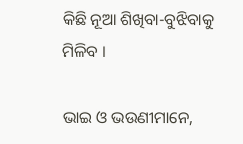କିଛି ନୂଆ ଶିଖିବା-ବୁଝିବାକୁ ମିଳିବ ।

ଭାଇ ଓ ଭଉଣୀମାନେ,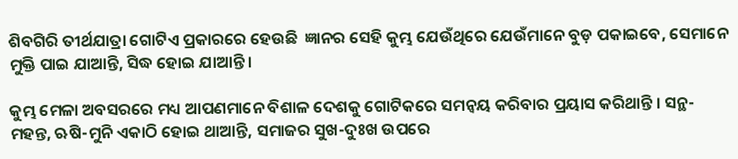ଶିବଗିରି ତୀର୍ଥଯାତ୍ରା ଗୋଟିଏ ପ୍ରକାରରେ ହେଉଛି  ଜ୍ଞାନର ସେହି କୁମ୍ଭ ଯେଉଁଥିରେ ଯେଉଁମାନେ ବୁଡ଼ ପକାଇବେ, ସେମାନେ ମୁକ୍ତି ପାଇ ଯାଆନ୍ତି, ସିଦ୍ଧ ହୋଇ ଯାଆନ୍ତି ।

କୁମ୍ଭ ମେଳା ଅବସରରେ ମଧ୍ୟ ଆପଣମାନେ ବିଶାଳ ଦେଶକୁ ଗୋଟିକରେ ସମନ୍ୱୟ କରିବାର ପ୍ରୟାସ କରିଥାନ୍ତି । ସନ୍ଥ-ମହନ୍ତ, ଋଷି-ମୁନି ଏକାଠି ହୋଇ ଥାଆନ୍ତି, ସମାଜର ସୁଖ-ଦୁଃଖ ଉପରେ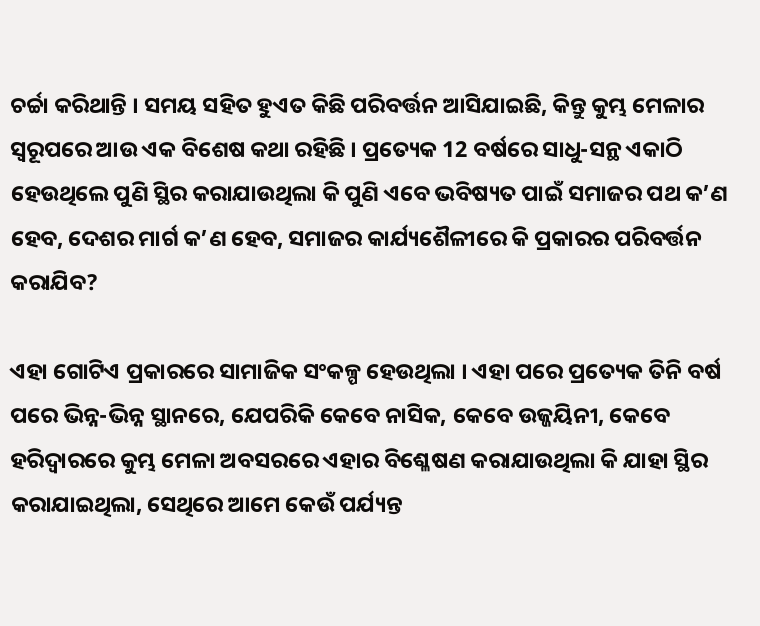ଚର୍ଚ୍ଚା କରିଥାନ୍ତି । ସମୟ ସହିତ ହୁଏତ କିଛି ପରିବର୍ତ୍ତନ ଆସିଯାଇଛି, କିନ୍ତୁ କୁମ୍ଭ ମେଳାର ସ୍ୱରୂପରେ ଆଉ ଏକ ବିଶେଷ କଥା ରହିଛି । ପ୍ରତ୍ୟେକ 12 ବର୍ଷରେ ସାଧୁ-ସନ୍ଥ ଏକାଠି ହେଉଥିଲେ ପୁଣି ସ୍ଥିର କରାଯାଉଥିଲା କି ପୁଣି ଏବେ ଭବିଷ୍ୟତ ପାଇଁ ସମାଜର ପଥ କ’ଣ ହେବ, ଦେଶର ମାର୍ଗ କ’ଣ ହେବ, ସମାଜର କାର୍ଯ୍ୟଶୈଳୀରେ କି ପ୍ରକାରର ପରିବର୍ତ୍ତନ କରାଯିବ?

ଏହା ଗୋଟିଏ ପ୍ରକାରରେ ସାମାଜିକ ସଂକଳ୍ପ ହେଉଥିଲା । ଏହା ପରେ ପ୍ରତ୍ୟେକ ତିନି ବର୍ଷ ପରେ ଭିନ୍ନ-ଭିନ୍ନ ସ୍ଥାନରେ, ଯେପରିକି କେବେ ନାସିକ, କେବେ ଉଜ୍ଜୟିନୀ, କେବେ ହରିଦ୍ୱାରରେ କୁମ୍ଭ ମେଳା ଅବସରରେ ଏହାର ବିଶ୍ଳେଷଣ କରାଯାଉଥିଲା କି ଯାହା ସ୍ଥିର କରାଯାଇଥିଲା, ସେଥିରେ ଆମେ କେଉଁ ପର୍ଯ୍ୟନ୍ତ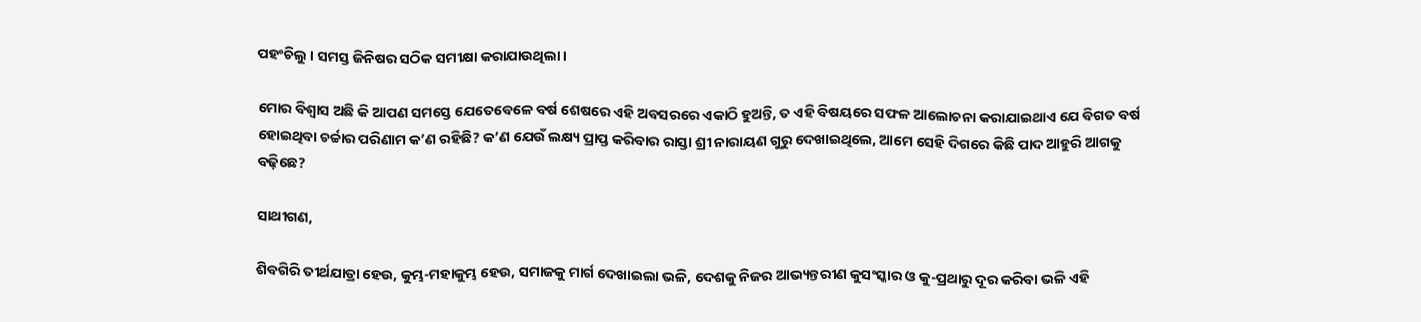ପହଂଚିଲୁ । ସମସ୍ତ ଜିନିଷର ସଠିକ ସମୀକ୍ଷା କରାଯାଉଥିଲା ।

ମୋର ବିଶ୍ୱାସ ଅଛି କି ଆପଣ ସମସ୍ତେ ଯେତେବେଳେ ବର୍ଷ ଶେଷରେ ଏହି ଅବସରରେ ଏକାଠି ହୁଅନ୍ତି, ତ ଏହି ବିଷୟରେ ସଫଳ ଆଲୋଚନା କରାଯାଇଥାଏ ଯେ ବିଗତ ବର୍ଷ ହୋଇଥିବା ଚର୍ଚ୍ଚାର ପରିଣାମ କ’ଣ ରହିଛି? କ’ଣ ଯେଉଁ ଲକ୍ଷ୍ୟ ପ୍ରାପ୍ତ କରିବାର ରାସ୍ତା ଶ୍ରୀ ନାରାୟଣ ଗୁରୁ ଦେଖାଇଥିଲେ, ଆମେ ସେହି ଦିଗରେ କିଛି ପାଦ ଆହୁରି ଆଗକୁ ବଢ଼ିଛେ?

ସାଥୀଗଣ,

ଶିବଗିରି ତୀର୍ଥଯାତ୍ରା ହେଉ, କୁମ୍ଭ-ମହାକୁମ୍ଭ ହେଉ, ସମାଜକୁ ମାର୍ଗ ଦେଖାଇଲା ଭଳି, ଦେଶକୁ ନିଜର ଆଭ୍ୟନ୍ତରୀଣ କୁସଂସ୍କାର ଓ କୁ-ପ୍ରଥାରୁ ଦୂର କରିବା ଭଳି ଏହି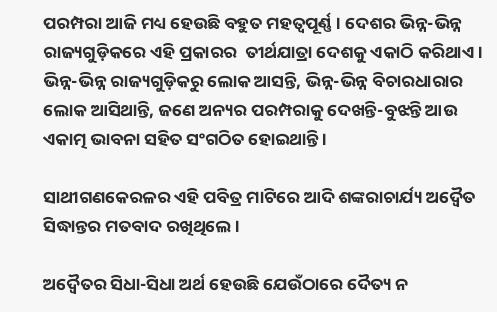ପରମ୍ପରା ଆଜି ମଧ୍ୟ ହେଉଛି ବହୁତ ମହତ୍ୱପୂର୍ଣ୍ଣ । ଦେଶର ଭିନ୍ନ-ଭିନ୍ନ ରାଜ୍ୟଗୁଡ଼ିକରେ ଏହି ପ୍ରକାରର  ତୀର୍ଥଯାତ୍ରା ଦେଶକୁ ଏକାଠି କରିଥାଏ । ଭିନ୍ନ-ଭିନ୍ନ ରାଜ୍ୟଗୁଡ଼ିକରୁ ଲୋକ ଆସନ୍ତି, ଭିନ୍ନ-ଭିନ୍ନ ବିଚାରଧାରାର ଲୋକ ଆସିଥାନ୍ତି, ଜଣେ ଅନ୍ୟର ପରମ୍ପରାକୁ ଦେଖନ୍ତି-ବୁଝନ୍ତି ଆଉ ଏକାତ୍ମ ଭାବନା ସହିତ ସଂଗଠିତ ହୋଇଥାନ୍ତି ।

ସାଥୀଗଣକେରଳର ଏହି ପବିତ୍ର ମାଟିରେ ଆଦି ଶଙ୍କରାଚାର୍ଯ୍ୟ ଅଦ୍ୱୈତ ସିଦ୍ଧାନ୍ତର ମତବାଦ ରଖିଥିଲେ ।

ଅଦ୍ୱୈତର ସିଧା-ସିଧା ଅର୍ଥ ହେଉଛି ଯେଉଁଠାରେ ଦୈତ୍ୟ ନ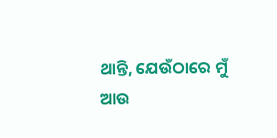ଥାନ୍ତି, ଯେଉଁଠାରେ ମୁଁ ଆଉ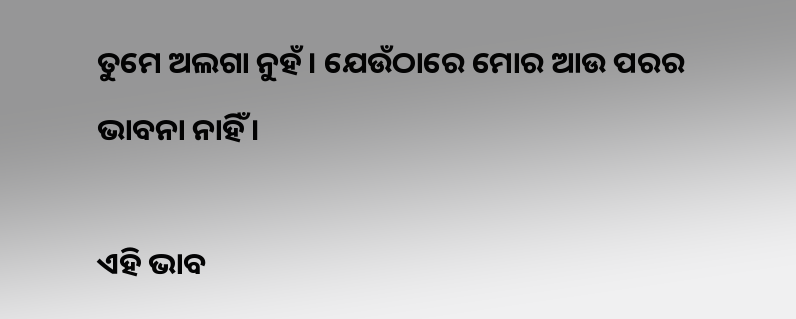ତୁମେ ଅଲଗା ନୁହଁ । ଯେଉଁଠାରେ ମୋର ଆଉ ପରର ଭାବନା ନାହିଁ ।

ଏହି ଭାବ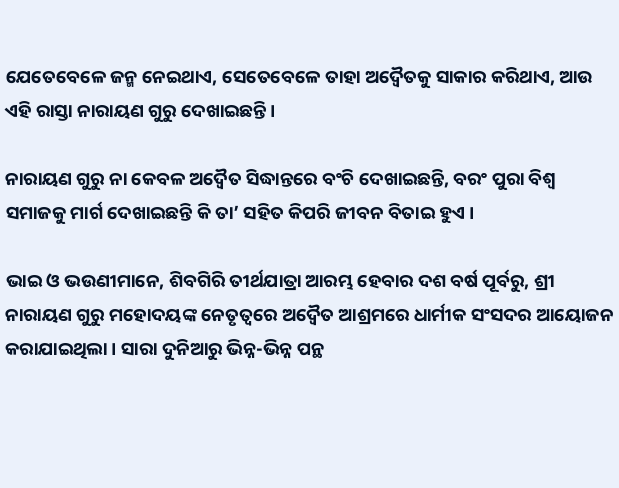ଯେତେବେଳେ ଜନ୍ମ ନେଇଥାଏ, ସେତେବେଳେ ତାହା ଅଦ୍ୱୈତକୁ ସାକାର କରିଥାଏ, ଆଉ ଏହି ରାସ୍ତା ନାରାୟଣ ଗୁରୁ ଦେଖାଇଛନ୍ତି ।

ନାରାୟଣ ଗୁରୁ ନା କେବଳ ଅଦ୍ୱୈତ ସିଦ୍ଧାନ୍ତରେ ବଂଚି ଦେଖାଇଛନ୍ତି, ବରଂ ପୁରା ବିଶ୍ୱ ସମାଜକୁ ମାର୍ଗ ଦେଖାଇଛନ୍ତି କି ତା’ ସହିତ କିପରି ଜୀବନ ବିତାଇ ହୁଏ ।

ଭାଇ ଓ ଭଉଣୀମାନେ, ଶିବଗିରି ତୀର୍ଥଯାତ୍ରା ଆରମ୍ଭ ହେବାର ଦଶ ବର୍ଷ ପୂର୍ବରୁ, ଶ୍ରୀ ନାରାୟଣ ଗୁରୁ ମହୋଦୟଙ୍କ ନେତୃତ୍ୱରେ ଅଦ୍ୱୈତ ଆଶ୍ରମରେ ଧାର୍ମୀକ ସଂସଦର ଆୟୋଜନ କରାଯାଇଥିଲା । ସାରା ଦୁନିଆରୁ ଭିନ୍ନ-ଭିନ୍ନ ପନ୍ଥ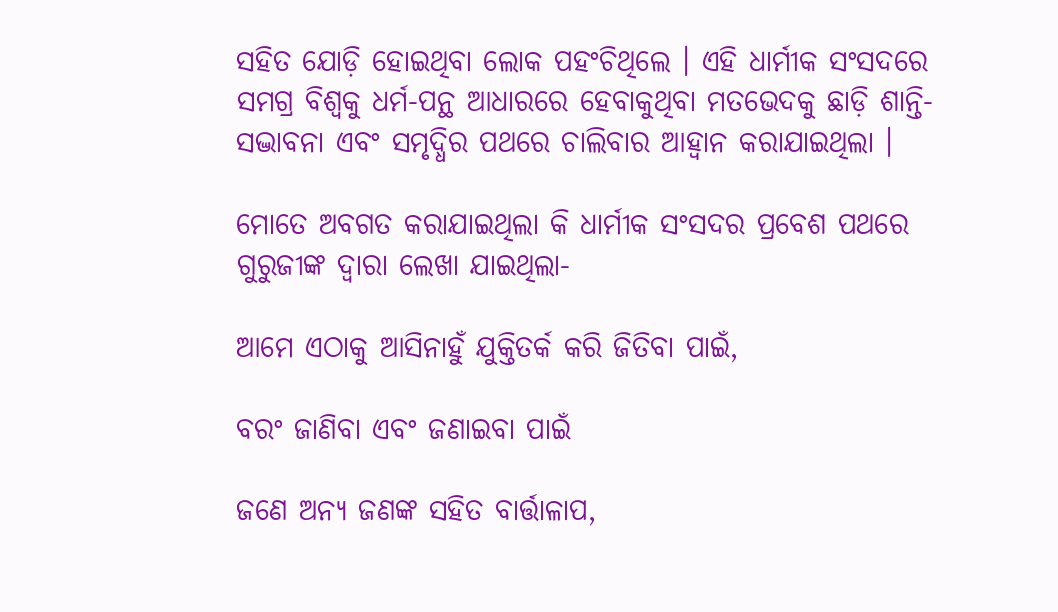ସହିତ ଯୋଡ଼ି ହୋଇଥିବା ଲୋକ ପହଂଚିଥିଲେ । ଏହି ଧାର୍ମୀକ ସଂସଦରେ ସମଗ୍ର ବିଶ୍ୱକୁ ଧର୍ମ-ପନ୍ଥ ଆଧାରରେ ହେବାକୁଥିବା ମତଭେଦକୁ ଛାଡ଼ି ଶାନ୍ତି-ସଦ୍ଭାବନା ଏବଂ ସମୃଦ୍ଧିର ପଥରେ ଚାଲିବାର ଆହ୍ୱାନ କରାଯାଇଥିଲା ।

ମୋତେ ଅବଗତ କରାଯାଇଥିଲା କି ଧାର୍ମୀକ ସଂସଦର ପ୍ରବେଶ ପଥରେ ଗୁରୁଜୀଙ୍କ ଦ୍ୱାରା ଲେଖା ଯାଇଥିଲା-

ଆମେ ଏଠାକୁ ଆସିନାହୁଁ ଯୁକ୍ତିତର୍କ କରି ଜିତିବା ପାଇଁ,

ବରଂ ଜାଣିବା ଏବଂ ଜଣାଇବା ପାଇଁ

ଜଣେ ଅନ୍ୟ ଜଣଙ୍କ ସହିତ ବାର୍ତ୍ତାଳାପ,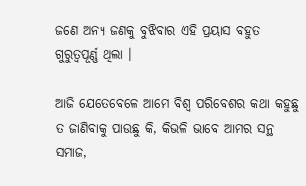ଜଣେ ଅନ୍ୟ ଜଣକୁ ବୁଝିବାର ଏହି ପ୍ରୟାସ ବହୁତ ଗୁରୁତ୍ୱପୂର୍ଣ୍ଣ ଥିଲା ।

ଆଜି ଯେତେବେଳେ ଆମେ ବିଶ୍ୱ ପରିବେଶର କଥା କହୁଛୁ ତ ଜାଣିବାକୁ ପାଉଛୁ କି, କିଭଳି ଭାବେ ଆମର ସନ୍ଥ ସମାଜ,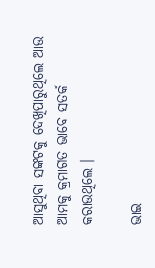ଆସୁଥିବା ସଙ୍କଟକୁ ଦେଖିପାରୁଥିଲେ ଆଉ ଆମକୁ କ୍ରମାଗତ ଭାବେ ସତର୍କ କରାଉଥିଲେ ।

ଭାଇ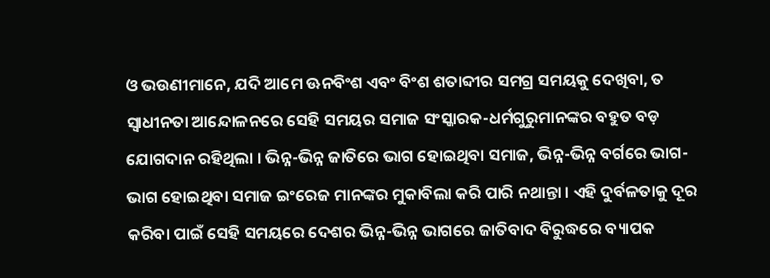ଓ ଭଉଣୀମାନେ, ଯଦି ଆମେ ଊନବିଂଶ ଏବଂ ବିଂଶ ଶତାବ୍ଦୀର ସମଗ୍ର ସମୟକୁ ଦେଖିବା, ତ ସ୍ୱାଧୀନତା ଆନ୍ଦୋଳନରେ ସେହି ସମୟର ସମାଜ ସଂସ୍କାରକ-ଧର୍ମଗୁରୁମାନଙ୍କର ବହୁତ ବଡ଼ ଯୋଗଦାନ ରହିଥିଲା । ଭିନ୍ନ-ଭିନ୍ନ ଜାତିରେ ଭାଗ ହୋଇଥିବା ସମାଜ, ଭିନ୍ନ-ଭିନ୍ନ ବର୍ଗରେ ଭାଗ-ଭାଗ ହୋଇଥିବା ସମାଜ ଇଂରେଜ ମାନଙ୍କର ମୁକାବିଲା କରି ପାରି ନଥାନ୍ତା । ଏହି ଦୁର୍ବଳତାକୁ ଦୂର କରିବା ପାଇଁ ସେହି ସମୟରେ ଦେଶର ଭିନ୍ନ-ଭିନ୍ନ ଭାଗରେ ଜାତିବାଦ ବିରୁଦ୍ଧରେ ବ୍ୟାପକ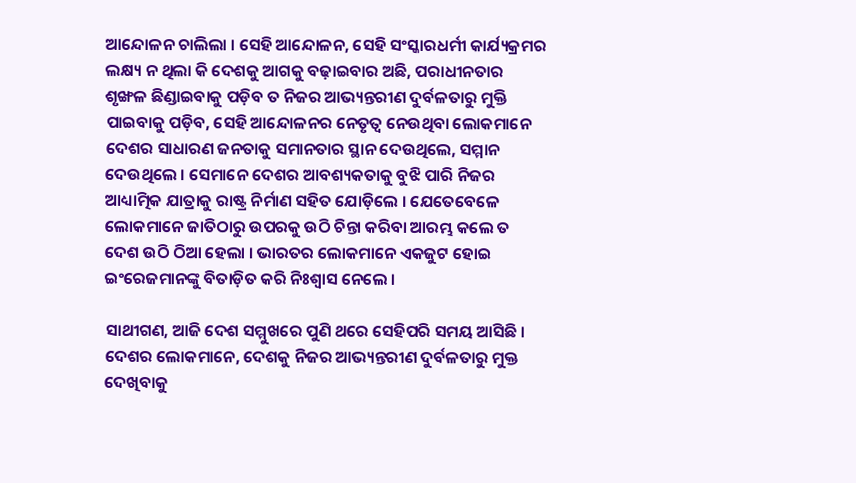ଆନ୍ଦୋଳନ ଚାଲିଲା । ସେହି ଆନ୍ଦୋଳନ, ସେହି ସଂସ୍କାରଧର୍ମୀ କାର୍ଯ୍ୟକ୍ରମର ଲକ୍ଷ୍ୟ ନ ଥିଲା କି ଦେଶକୁ ଆଗକୁ ବଢ଼ାଇବାର ଅଛି, ପରାଧୀନତାର ଶୃଙ୍ଖଳ ଛିଣ୍ଡାଇବାକୁ ପଡ଼ିବ ତ ନିଜର ଆଭ୍ୟନ୍ତରୀଣ ଦୁର୍ବଳତାରୁ ମୁକ୍ତି ପାଇବାକୁ ପଡ଼ିବ, ସେହି ଆନ୍ଦୋଳନର ନେତୃତ୍ୱ ନେଉଥିବା ଲୋକମାନେ ଦେଶର ସାଧାରଣ ଜନତାକୁ ସମାନତାର ସ୍ଥାନ ଦେଉଥିଲେ, ସମ୍ମାନ ଦେଉଥିଲେ । ସେମାନେ ଦେଶର ଆବଶ୍ୟକତାକୁ ବୁଝି ପାରି ନିଜର ଆଧ୍ୟାତ୍ମିକ ଯାତ୍ରାକୁ ରାଷ୍ଟ୍ର ନିର୍ମାଣ ସହିତ ଯୋଡ଼ିଲେ । ଯେତେବେଳେ ଲୋକମାନେ ଜାତିଠାରୁ ଉପରକୁ ଉଠି ଚିନ୍ତା କରିବା ଆରମ୍ଭ କଲେ ତ ଦେଶ ଉଠି ଠିଆ ହେଲା । ଭାରତର ଲୋକମାନେ ଏକଜୁଟ ହୋଇ ଇଂରେଜମାନଙ୍କୁ ବିତାଡ଼ିତ କରି ନିଃଶ୍ୱାସ ନେଲେ ।

ସାଥୀଗଣ, ଆଜି ଦେଶ ସମ୍ମୁଖରେ ପୁଣି ଥରେ ସେହିପରି ସମୟ ଆସିଛି । ଦେଶର ଲୋକମାନେ, ଦେଶକୁ ନିଜର ଆଭ୍ୟନ୍ତରୀଣ ଦୁର୍ବଳତାରୁ ମୁକ୍ତ ଦେଖିବାକୁ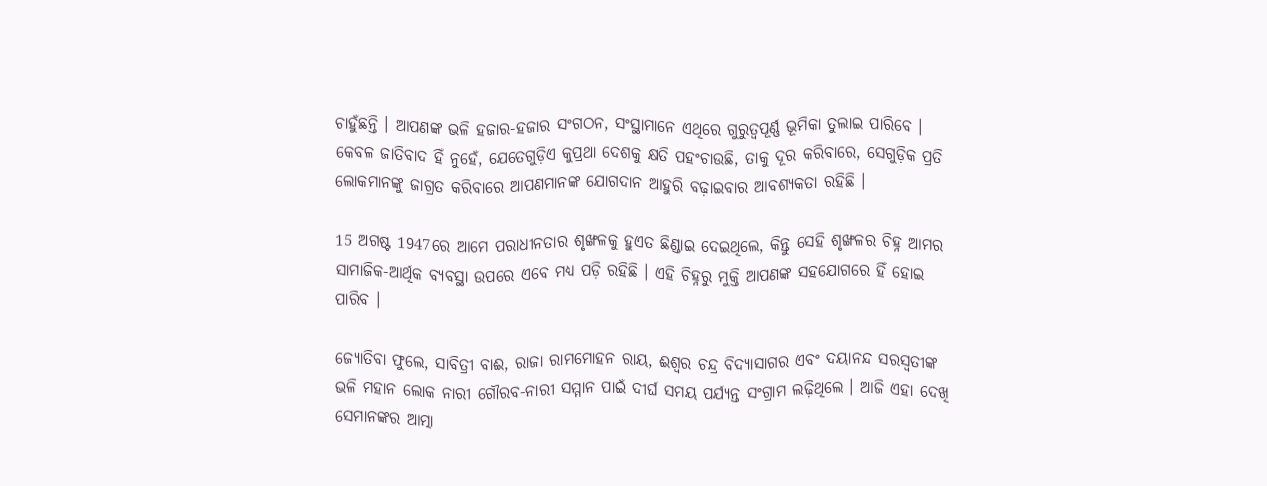ଚାହୁଁଛନ୍ତି । ଆପଣଙ୍କ ଭଳି ହଜାର-ହଜାର ସଂଗଠନ, ସଂସ୍ଥାମାନେ ଏଥିରେ ଗୁରୁତ୍ୱପୂର୍ଣ୍ଣ ଭୂମିକା ତୁଲାଇ ପାରିବେ । କେବଳ ଜାତିବାଦ ହିଁ ନୁହେଁ, ଯେତେଗୁଡ଼ିଏ କୁପ୍ରଥା ଦେଶକୁ କ୍ଷତି ପହଂଚାଉଛି, ତାକୁ ଦୂର କରିବାରେ, ସେଗୁଡ଼ିକ ପ୍ରତି ଲୋକମାନଙ୍କୁ ଜାଗ୍ରତ କରିବାରେ ଆପଣମାନଙ୍କ ଯୋଗଦାନ ଆହୁରି ବଢ଼ାଇବାର ଆବଶ୍ୟକତା ରହିଛି ।

15 ଅଗଷ୍ଟ 1947ରେ ଆମେ ପରାଧୀନତାର ଶୃଙ୍ଖଳକୁ ହୁଏତ ଛିଣ୍ଡାଇ ଦେଇଥିଲେ, କିନ୍ତୁ ସେହି ଶୃଙ୍ଖଳର ଚିହ୍ନ ଆମର ସାମାଜିକ-ଆର୍ଥିକ ବ୍ୟବସ୍ଥା ଉପରେ ଏବେ ମଧ୍ୟ ପଡ଼ି ରହିଛି । ଏହି ଚିହ୍ନରୁ ମୁକ୍ତି ଆପଣଙ୍କ ସହଯୋଗରେ ହିଁ ହୋଇ ପାରିବ ।

ଜ୍ୟୋତିବା ଫୁଲେ, ସାବିତ୍ରୀ ବାଈ, ରାଜା ରାମମୋହନ ରାୟ, ଈଶ୍ୱର ଚନ୍ଦ୍ର ବିଦ୍ୟାସାଗର ଏବଂ ଦୟାନନ୍ଦ ସରସ୍ୱତୀଙ୍କ ଭଳି ମହାନ ଲୋକ ନାରୀ ଗୌରବ-ନାରୀ ସମ୍ମାନ ପାଇଁ ଦୀର୍ଘ ସମୟ ପର୍ଯ୍ୟନ୍ତ ସଂଗ୍ରାମ ଲଢ଼ିଥିଲେ । ଆଜି ଏହା ଦେଖି ସେମାନଙ୍କର ଆତ୍ମା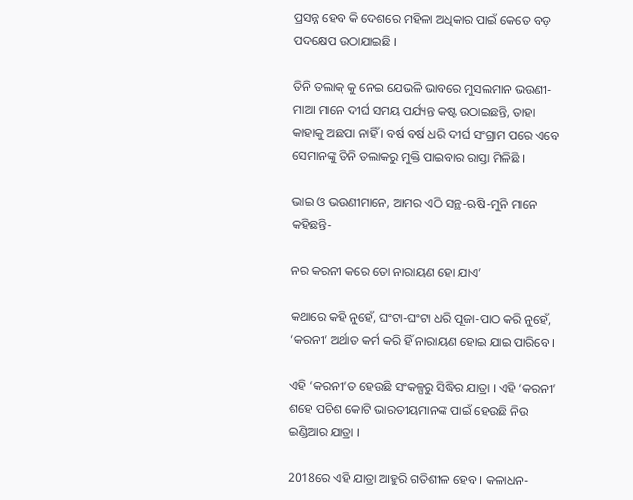ପ୍ରସନ୍ନ ହେବ କି ଦେଶରେ ମହିଳା ଅଧିକାର ପାଇଁ କେତେ ବଡ଼ ପଦକ୍ଷେପ ଉଠାଯାଇଛି ।

ତିନି ତଲାକ୍ କୁ ନେଇ ଯେଭଳି ଭାବରେ ମୁସଲମାନ ଭଉଣୀ-ମାଆ ମାନେ ଦୀର୍ଘ ସମୟ ପର୍ଯ୍ୟନ୍ତ କଷ୍ଟ ଉଠାଇଛନ୍ତି, ତାହା କାହାକୁ ଅଛପା ନାହିଁ । ବର୍ଷ ବର୍ଷ ଧରି ଦୀର୍ଘ ସଂଗ୍ରାମ ପରେ ଏବେ ସେମାନଙ୍କୁ ତିନି ତଲାକରୁ ମୁକ୍ତି ପାଇବାର ରାସ୍ତା ମିଳିଛି ।

ଭାଇ ଓ ଭଉଣୀମାନେ, ଆମର ଏଠି ସନ୍ଥ-ଋଷି-ମୁନି ମାନେ କହିଛନ୍ତି-

ନର କରନୀ କରେ ତୋ ନାରାୟଣ ହୋ ଯାଏ’

କଥାରେ କହି ନୁହେଁ, ଘଂଟା-ଘଂଟା ଧରି ପୂଜା-ପାଠ କରି ନୁହେଁ, ‘କରନୀ’ ଅର୍ଥାତ କର୍ମ କରି ହିଁ ନାରାୟଣ ହୋଇ ଯାଇ ପାରିବେ ।

ଏହି ‘କରନୀ’ତ ହେଉଛି ସଂକଳ୍ପରୁ ସିଦ୍ଧିର ଯାତ୍ରା । ଏହି ‘କରନୀ’ ଶହେ ପଚିଶ କୋଟି ଭାରତୀୟମାନଙ୍କ ପାଇଁ ହେଉଛି ନିଉ ଇଣ୍ଡିଆର ଯାତ୍ରା ।

2018ରେ ଏହି ଯାତ୍ରା ଆହୁରି ଗତିଶୀଳ ହେବ । କଳାଧନ-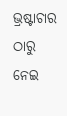ଭ୍ରଷ୍ଟାଚାର ଠାରୁ ନେଇ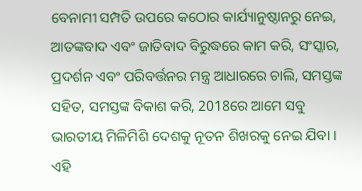ବେନାମୀ ସମ୍ପତି ଉପରେ କଠୋର କାର୍ଯ୍ୟାନୁଷ୍ଠାନରୁ ନେଇ, ଆତଙ୍କବାଦ ଏବଂ ଜାତିବାଦ ବିରୁଦ୍ଧରେ କାମ କରି, ସଂସ୍କାର, ପ୍ରଦର୍ଶନ ଏବଂ ପରିବର୍ତ୍ତନର ମନ୍ତ୍ର ଆଧାରରେ ଚାଲି, ସମସ୍ତଙ୍କ ସହିତ, ସମସ୍ତଙ୍କ ବିକାଶ କରି, 2018ରେ ଆମେ ସବୁ ଭାରତୀୟ ମିଳିମିଶି ଦେଶକୁ ନୂତନ ଶିଖରକୁ ନେଇ ଯିବା । ଏହି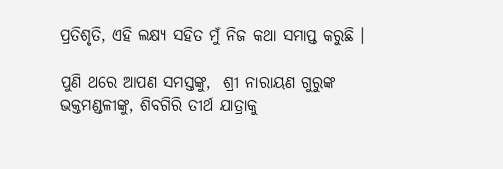ପ୍ରତିଶୃତି, ଏହି ଲକ୍ଷ୍ୟ ସହିତ ମୁଁ ନିଜ କଥା ସମାପ୍ତ କରୁଛି ।

ପୁଣି ଥରେ ଆପଣ ସମସ୍ତଙ୍କୁ,  ଶ୍ରୀ ନାରାୟଣ ଗୁରୁଙ୍କ ଭକ୍ତମଣ୍ଡଳୀଙ୍କୁ, ଶିବଗିରି ତୀର୍ଥ ଯାତ୍ରାକୁ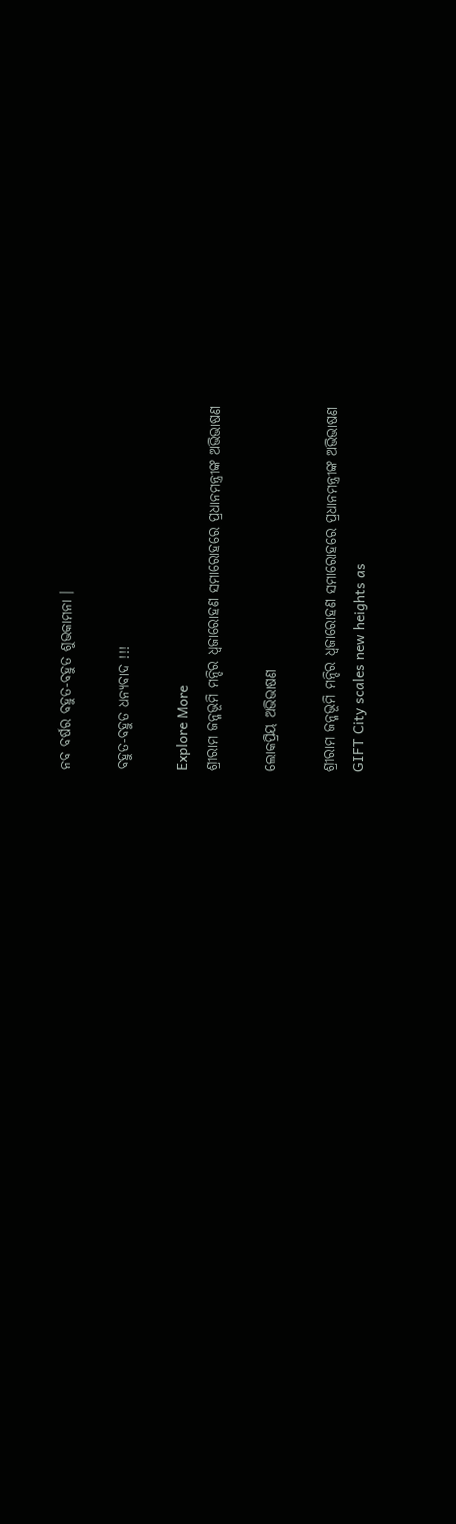ନବ ବର୍ଷର ବହୁତ-ବହୁତ ଶୁଭକାମନା ।

ବହୁତ-ବହୁତ ଧନ୍ୟବାଦ !!!

Explore More
ଶ୍ରୀରାମ ଜନ୍ମଭୂମି ମନ୍ଦିର ଧ୍ଵଜାରୋହଣ ସମାରୋହରେ ପ୍ରଧାନମନ୍ତ୍ରୀଙ୍କ ଅଭିଭାଷଣ

ଲୋକପ୍ରିୟ ଅଭିଭାଷଣ

ଶ୍ରୀରାମ ଜନ୍ମଭୂମି ମନ୍ଦିର ଧ୍ଵଜାରୋହଣ ସମାରୋହରେ ପ୍ରଧାନମନ୍ତ୍ରୀଙ୍କ ଅଭିଭାଷଣ
GIFT City scales new heights as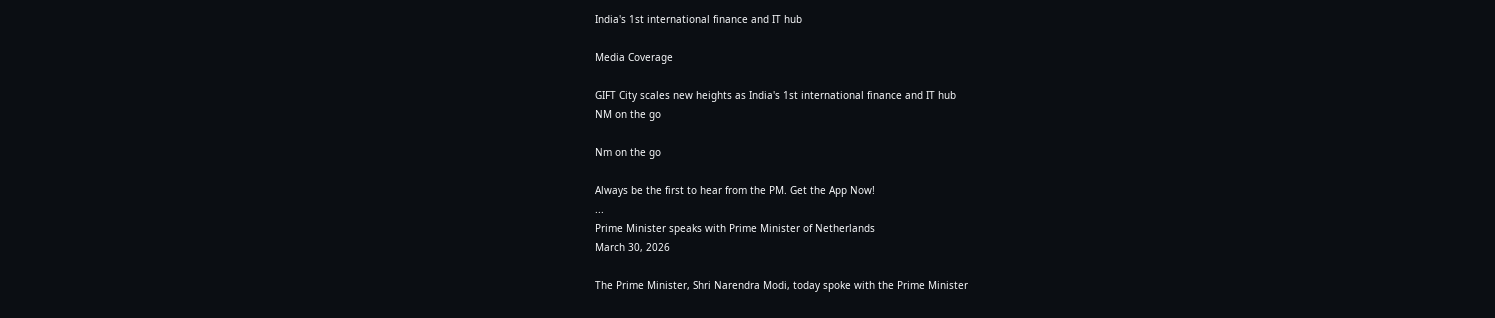India's 1st international finance and IT hub

Media Coverage

GIFT City scales new heights as India's 1st international finance and IT hub
NM on the go

Nm on the go

Always be the first to hear from the PM. Get the App Now!
...
Prime Minister speaks with Prime Minister of Netherlands
March 30, 2026

The Prime Minister, Shri Narendra Modi, today spoke with the Prime Minister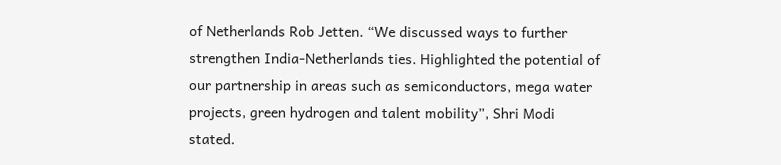of Netherlands Rob Jetten. “We discussed ways to further strengthen India-Netherlands ties. Highlighted the potential of our partnership in areas such as semiconductors, mega water projects, green hydrogen and talent mobility”, Shri Modi stated.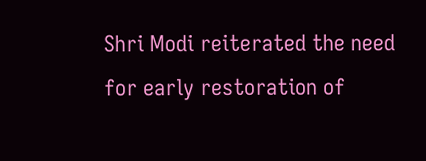Shri Modi reiterated the need for early restoration of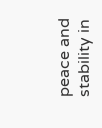peace and stability in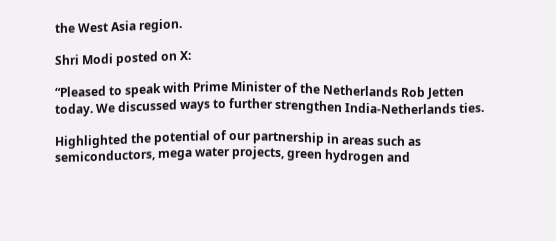the West Asia region.

Shri Modi posted on X:

“Pleased to speak with Prime Minister of the Netherlands Rob Jetten today. We discussed ways to further strengthen India-Netherlands ties.

Highlighted the potential of our partnership in areas such as semiconductors, mega water projects, green hydrogen and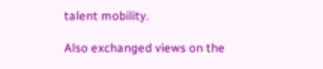talent mobility.

Also exchanged views on the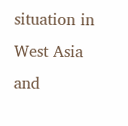situation in West Asia and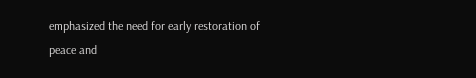emphasized the need for early restoration of peace and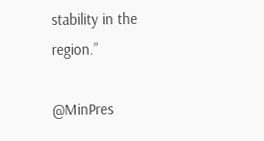stability in the region.”

@MinPres